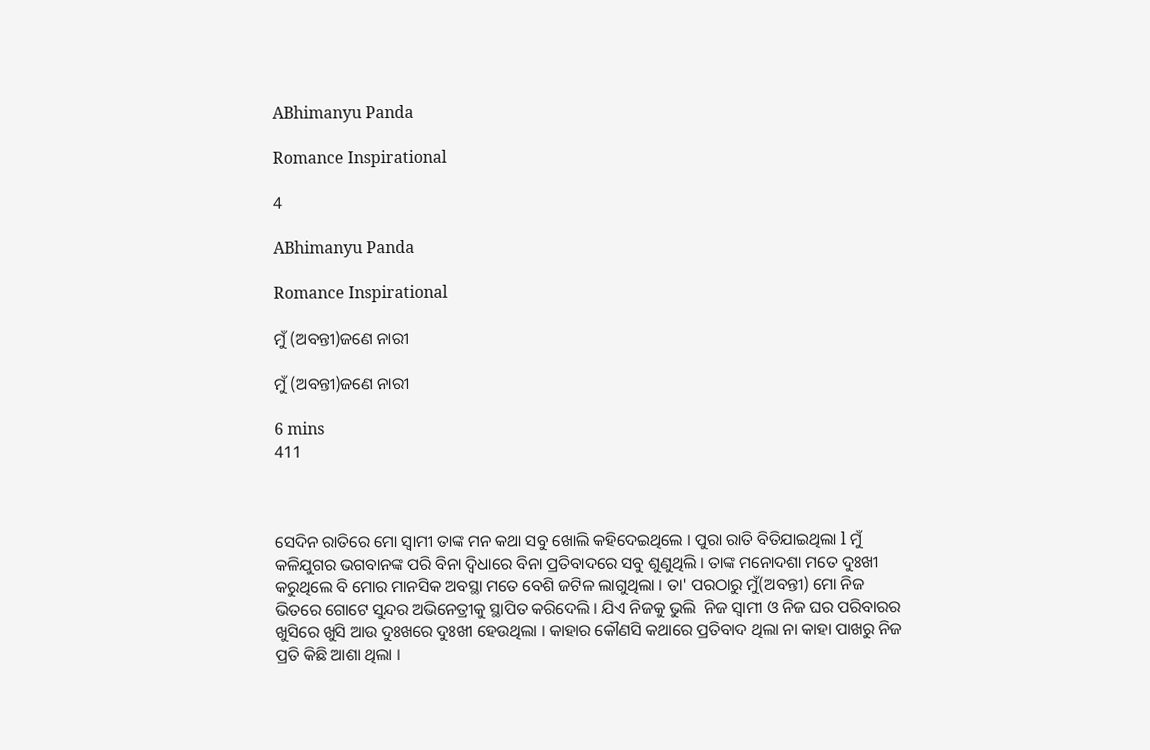ABhimanyu Panda

Romance Inspirational

4

ABhimanyu Panda

Romance Inspirational

ମୁଁ (ଅବନ୍ତୀ)ଜଣେ ନାରୀ

ମୁଁ (ଅବନ୍ତୀ)ଜଣେ ନାରୀ

6 mins
411



ସେଦିନ ରାତିରେ ମୋ ସ୍ୱାମୀ ତାଙ୍କ ମନ କଥା ସବୁ ଖୋଲି କହିଦେଇଥିଲେ । ପୁରା ରାତି ବିତିଯାଇଥିଲା l ମୁଁ କଳିଯୁଗର ଭଗବାନଙ୍କ ପରି ବିନା ଦ୍ବିଧାରେ ବିନା ପ୍ରତିବାଦରେ ସବୁ ଶୁଣୁଥିଲି । ତାଙ୍କ ମନୋଦଶା ମତେ ଦୁଃଖୀ କରୁଥିଲେ ବି ମୋର ମାନସିକ ଅବସ୍ଥା ମତେ ବେଶି ଜଟିଳ ଲାଗୁଥିଲା । ତା' ପରଠାରୁ ମୁଁ(ଅବନ୍ତୀ) ମୋ ନିଜ ଭିତରେ ଗୋଟେ ସୁନ୍ଦର ଅଭିନେତ୍ରୀକୁ ସ୍ଥାପିତ କରିଦେଲି । ଯିଏ ନିଜକୁ ଭୁଲି  ନିଜ ସ୍ୱାମୀ ଓ ନିଜ ଘର ପରିବାରର ଖୁସିରେ ଖୁସି ଆଉ ଦୁଃଖରେ ଦୁଃଖୀ ହେଉଥିଲା । କାହାର କୌଣସି କଥାରେ ପ୍ରତିବାଦ ଥିଲା ନା କାହା ପାଖରୁ ନିଜ ପ୍ରତି କିଛି ଆଶା ଥିଲା ।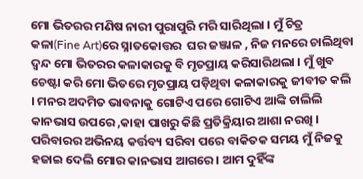ମୋ ଭିତରର ମଣିଷ ନାରୀ ପୁରାପୁରି ମରି ସାରିଥିଲା । ମୁଁ ଚିତ୍ର କଳା(Fine Art)ରେ ସ୍ନାତକୋତ୍ତର  ଘର ଜଞ୍ଜାଳ , ନିଜ ମନରେ ଚାଲିଥିବା ଦ୍ୱନ୍ଦ ମୋ ଭିତରର କଳାକାରକୁ ବି ମୃତପ୍ରାୟ କରିସାରିଥଲା । ମୁଁ ଖୁବ ଚେଷ୍ଟା କରି ମୋ ଭିତରେ ମୃତପ୍ରାୟ ପଡ଼ିଥିବା କଳାକାରକୁ ଜୀବୀତ କଲି । ମନର ଅଦମିତ ଭାବନାକୁ ଗୋଟିଏ ପରେ ଗୋଟିଏ ଆଙ୍କି ଚାଲିଲି କାନଭାସ ଉପରେ ,କାହା ପାଖରୁ କିଛି ପ୍ରତିକ୍ରିୟାର ଆଶା ନରଖି । ପରିବାରର ଅଭିନୟ କର୍ତ୍ତବ୍ୟ ସରିବା ପରେ ବାକିତକ ସମୟ ମୁଁ ନିଜକୁ ହଜାଇ ଦେଲି ମୋର କାନଭାସ ଆଗରେ । ଆମ ଦୁହିଁଙ୍କ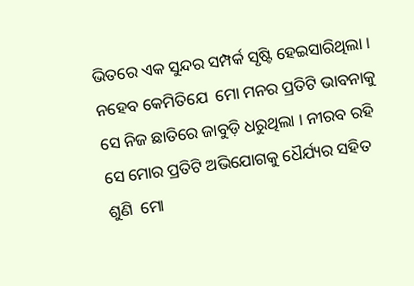ଭିତରେ ଏକ ସୁନ୍ଦର ସମ୍ପର୍କ ସୃଷ୍ଟି ହେଇସାରିଥିଲା । ନହେବ କେମିତିଯେ  ମୋ ମନର ପ୍ରତିଟି ଭାବନାକୁ ସେ ନିଜ ଛାତିରେ ଜାବୁଡ଼ି ଧରୁଥିଲା । ନୀରବ ରହି ସେ ମୋର ପ୍ରତିଟି ଅଭିଯୋଗକୁ ଧୈର୍ଯ୍ୟର ସହିତ ଶୁଣି  ମୋ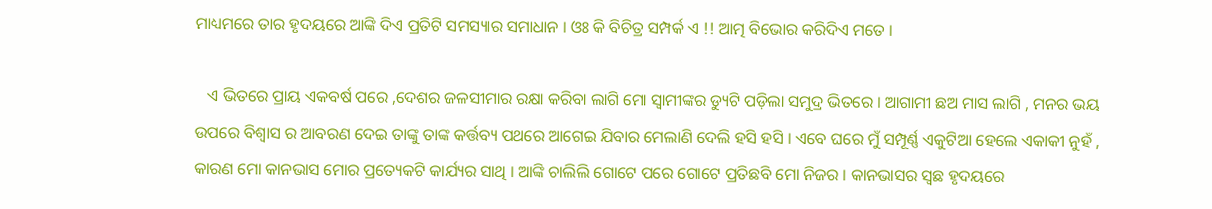ମାଧ୍ୟମରେ ତାର ହୃଦୟରେ ଆଙ୍କି ଦିଏ ପ୍ରତିଟି ସମସ୍ୟାର ସମାଧାନ । ଓଃ କି ବିଚିତ୍ର ସମ୍ପର୍କ ଏ !! ଆତ୍ମ ବିଭୋର କରିଦିଏ ମତେ ।

   ଏ ଭିତରେ ପ୍ରାୟ ଏକବର୍ଷ ପରେ ,ଦେଶର ଜଳସୀମାର ରକ୍ଷା କରିବା ଲାଗି ମୋ ସ୍ୱାମୀଙ୍କର ଡ୍ୟୁଟି ପଡ଼ିଲା ସମୁଦ୍ର ଭିତରେ । ଆଗାମୀ ଛଅ ମାସ ଲାଗି , ମନର ଭୟ ଉପରେ ବିଶ୍ୱାସ ର ଆବରଣ ଦେଇ ତାଙ୍କୁ ତାଙ୍କ କର୍ତ୍ତବ୍ୟ ପଥରେ ଆଗେଇ ଯିବାର ମେଲାଣି ଦେଲି ହସି ହସି । ଏବେ ଘରେ ମୁଁ ସମ୍ପୂର୍ଣ୍ଣ ଏକୁଟିଆ ହେଲେ ଏକାକୀ ନୁହଁ , କାରଣ ମୋ କାନଭାସ ମୋର ପ୍ରତ୍ୟେକଟି କାର୍ଯ୍ୟର ସାଥି । ଆଙ୍କି ଚାଲିଲି ଗୋଟେ ପରେ ଗୋଟେ ପ୍ରତିଛବି ମୋ ନିଜର । କାନଭାସର ସ୍ଵଛ ହୃଦୟରେ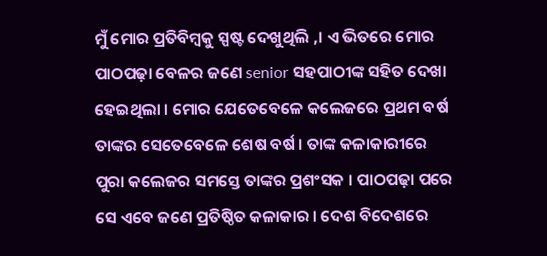ମୁଁ ମୋର ପ୍ରତିବିମ୍ବକୁ ସ୍ପଷ୍ଟ ଦେଖୁଥିଲି ,। ଏ ଭିତରେ ମୋର ପାଠପଢ଼ା ବେଳର ଜଣେ senior ସହପାଠୀଙ୍କ ସହିତ ଦେଖା ହେଇଥିଲା । ମୋର ଯେତେବେଳେ କଲେଜରେ ପ୍ରଥମ ବର୍ଷ ତାଙ୍କର ସେତେବେଳେ ଶେଷ ବର୍ଷ । ତାଙ୍କ କଳାକାରୀରେ ପୁରା କଲେଜର ସମସ୍ତେ ତାଙ୍କର ପ୍ରଶଂସକ । ପାଠପଢ଼ା ପରେ ସେ ଏବେ ଜଣେ ପ୍ରତିଷ୍ଠିତ କଳାକାର । ଦେଶ ବିଦେଶରେ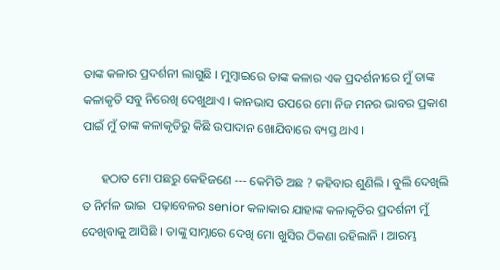ତାଙ୍କ କଳାର ପ୍ରଦର୍ଶନୀ ଲାଗୁଛି । ମୁମ୍ବାଇରେ ତାଙ୍କ କଳାର ଏକ ପ୍ରଦର୍ଶନୀରେ ମୁଁ ତାଙ୍କ କଳାକୃତି ସବୁ ନିରେଖି ଦେଖୁଥାଏ । କାନଭାସ ଉପରେ ମୋ ନିଜ ମନର ଭାବର ପ୍ରକାଶ ପାଇଁ ମୁଁ ତାଙ୍କ କଳାକୃତିରୁ କିଛି ଉପାଦାନ ଖୋଯିବାରେ ବ୍ୟସ୍ତ ଥାଏ ।

      ହଠାତ ମୋ ପଛରୁ କେହିଜଣେ --- କେମିତି ଅଛ ? କହିବାର ଶୁଣିଲି । ବୁଲି ଦେଖିଲି ତ ନିର୍ମଳ ଭାଇ  ପଢ଼ାବେଳର senior କଳାକାର ଯାହାଙ୍କ କଳାକୃତିର ପ୍ରଦର୍ଶନୀ ମୁଁ ଦେଖିବାକୁ ଆସିଛି । ତାଙ୍କୁ ସାମ୍ନାରେ ଦେଖି ମୋ ଖୁସିର ଠିକଣା ରହିଲାନି । ଆରମ୍ଭ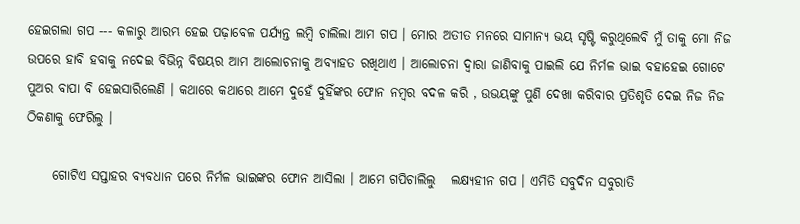ହେଇଗଲା ଗପ --- କଳାରୁ ଆରମ୍ଭ ହେଇ ପଢ଼ାବେଳ ପର୍ଯ୍ୟନ୍ତ ଲମ୍ବି ଚାଲିଲା ଆମ ଗପ । ମୋର ଅତୀତ ମନରେ ସାମାନ୍ୟ ଭୟ ସୃଷ୍ଟି କରୁଥିଲେବି ମୁଁ ତାକୁ ମୋ ନିଜ ଉପରେ ହାବି ହବାକୁ ନଦେଇ ବିଭିନ୍ନ ବିଷୟର ଆମ ଆଲୋଚନାକୁ ଅବ୍ୟାହତ ରଖିଥାଏ । ଆଲୋଚନା ଦ୍ୱାରା ଜାଣିବାକୁ ପାଇଲି ଯେ ନିର୍ମଳ ଭାଇ ବହାହେଇ ଗୋଟେ ପୁଅର ବାପା ବି ହେଇସାରିଲେଣି । କଥାରେ କଥାରେ ଆମେ ଦୁହେଁ ଦୁହିଁଙ୍କର ଫୋନ ନମ୍ବର ବଦଳ କରି , ଉଭୟଙ୍କୁ ପୁଣି ଦେଖା କରିବାର ପ୍ରତିଶୃତି ଦେଇ ନିଜ ନିଜ ଠିକଣାକୁ ଫେରିଲୁ ।

     ଗୋଟିଏ ସପ୍ତାହର ବ୍ୟବଧାନ ପରେ ନିର୍ମଳ ଭାଇଙ୍କର ଫୋନ ଆସିଲା । ଆମେ ଗପିଚାଲିଲୁ   ଲକ୍ଷ୍ୟହୀନ ଗପ । ଏମିତି ସବୁଦିନ ସବୁରାତି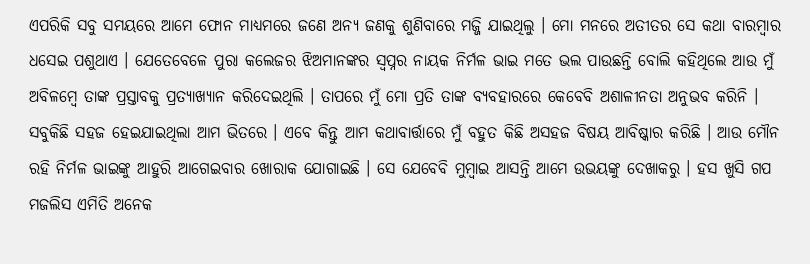ଏପରିକି ସବୁ ସମୟରେ ଆମେ ଫୋନ ମାଧ୍ୟମରେ ଜଣେ ଅନ୍ୟ ଜଣକୁ ଶୁଣିବାରେ ମଜ୍ଜି ଯାଇଥିଲୁ । ମୋ ମନରେ ଅତୀତର ସେ କଥା ବାରମ୍ବାର ଧସେଇ ପଶୁଥାଏ । ଯେତେବେଳେ ପୁରା କଲେଜର ଝିଅମାନଙ୍କର ସ୍ୱପ୍ନର ନାୟକ ନିର୍ମଳ ଭାଇ ମତେ ଭଲ ପାଉଛନ୍ତି ବୋଲି କହିଥିଲେ ଆଉ ମୁଁ ଅବିଳମ୍ବେ ତାଙ୍କ ପ୍ରସ୍ତାବକୁ ପ୍ରତ୍ୟାଖ୍ୟାନ କରିଦେଇଥିଲି । ତାପରେ ମୁଁ ମୋ ପ୍ରତି ତାଙ୍କ ବ୍ୟବହାରରେ କେବେବି ଅଶାଳୀନତା ଅନୁଭବ କରିନି । ସବୁକିଛି ସହଜ ହେଇଯାଇଥିଲା ଆମ ଭିତରେ । ଏବେ କିନ୍ତୁ ଆମ କଥାବାର୍ତ୍ତାରେ ମୁଁ ବହୁତ କିଛି ଅସହଜ ବିଷୟ ଆବିଷ୍କାର କରିଛି । ଆଉ ମୌନ ରହି ନିର୍ମଳ ଭାଇଙ୍କୁ ଆହୁରି ଆଗେଇବାର ଖୋରାକ ଯୋଗାଇଛି । ସେ ଯେବେବି ମୁମ୍ବାଇ ଆସନ୍ତି ଆମେ ଉଭୟଙ୍କୁ ଦେଖାକରୁ । ହସ ଖୁସି ଗପ ମଜଲିସ ଏମିତି ଅନେକ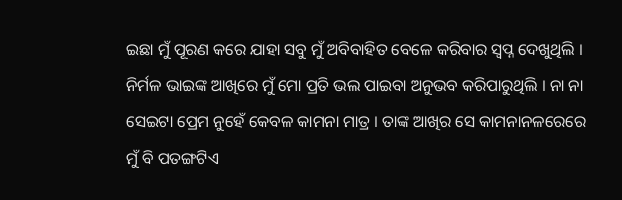ଇଛା ମୁଁ ପୂରଣ କରେ ଯାହା ସବୁ ମୁଁ ଅବିବାହିତ ବେଳେ କରିବାର ସ୍ୱପ୍ନ ଦେଖୁଥିଲି । ନିର୍ମଳ ଭାଇଙ୍କ ଆଖିରେ ମୁଁ ମୋ ପ୍ରତି ଭଲ ପାଇବା ଅନୁଭବ କରିପାରୁଥିଲି । ନା ନା ସେଇଟା ପ୍ରେମ ନୁହେଁ କେବଳ କାମନା ମାତ୍ର । ତାଙ୍କ ଆଖିର ସେ କାମନାନଳରେରେ ମୁଁ ବି ପତଙ୍ଗଟିଏ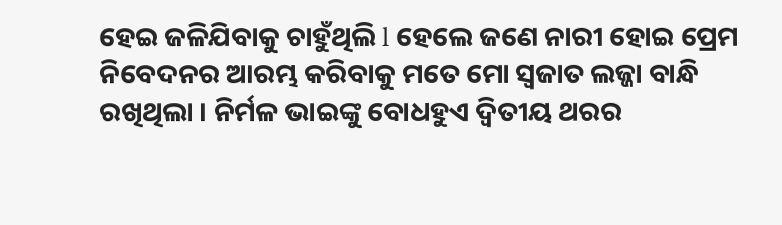ହେଇ ଜଳିଯିବାକୁ ଚାହୁଁଥିଲି l ହେଲେ ଜଣେ ନାରୀ ହୋଇ ପ୍ରେମ ନିବେଦନର ଆରମ୍ଭ କରିବାକୁ ମତେ ମୋ ସ୍ଵଜାତ ଲଜ୍ଜା ବାନ୍ଧି ରଖିଥିଲା । ନିର୍ମଳ ଭାଇଙ୍କୁ ବୋଧହୁଏ ଦ୍ଵିତୀୟ ଥରର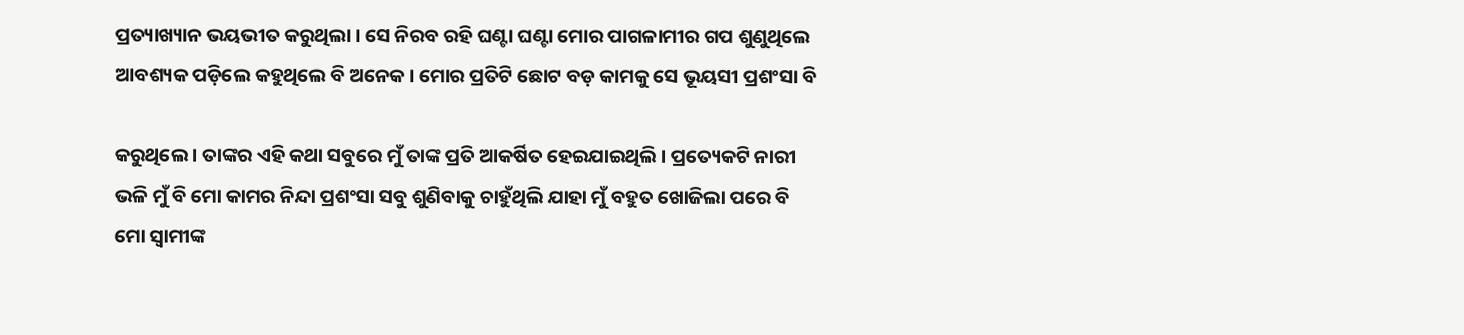ପ୍ରତ୍ୟାଖ୍ୟାନ ଭୟଭୀତ କରୁଥିଲା । ସେ ନିରବ ରହି ଘଣ୍ଟା ଘଣ୍ଟା ମୋର ପାଗଳାମୀର ଗପ ଶୁଣୁଥିଲେ  ଆବଶ୍ୟକ ପଡ଼ିଲେ କହୁଥିଲେ ବି ଅନେକ । ମୋର ପ୍ରତିଟି ଛୋଟ ବଡ଼ କାମକୁ ସେ ଭୂୟସୀ ପ୍ରଶଂସା ବି

କରୁଥିଲେ । ତାଙ୍କର ଏହି କଥା ସବୁରେ ମୁଁ ତାଙ୍କ ପ୍ରତି ଆକର୍ଷିତ ହେଇଯାଇଥିଲି । ପ୍ରତ୍ୟେକଟି ନାରୀ ଭଳି ମୁଁ ବି ମୋ କାମର ନିନ୍ଦା ପ୍ରଶଂସା ସବୁ ଶୁଣିବାକୁ ଚାହୁଁଥିଲି ଯାହା ମୁଁ ବହୁତ ଖୋଜିଲା ପରେ ବି ମୋ ସ୍ୱାମୀଙ୍କ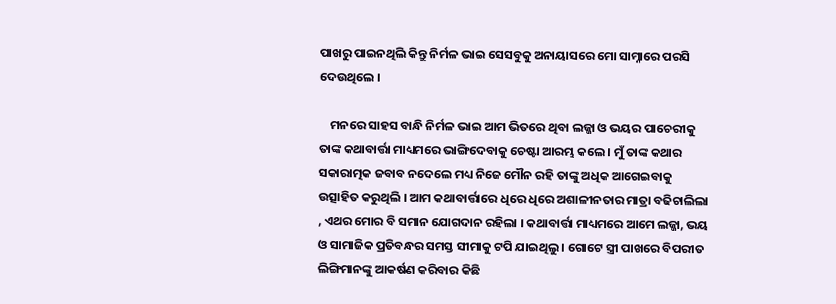ପାଖରୁ ପାଇନଥିଲି କିନ୍ତୁ ନିର୍ମଳ ଭାଇ ସେସବୁକୁ ଅନାୟାସରେ ମୋ ସାମ୍ନାରେ ପରସି ଦେଉଥିଲେ ।

    ମନରେ ସାହସ ବାନ୍ଧି ନିର୍ମଳ ଭାଇ ଆମ ଭିତରେ ଥିବା ଲଜ୍ଜା ଓ ଭୟର ପାଚେରୀକୁ ତାଙ୍କ କଥାବାର୍ତ୍ତା ମାଧ୍ୟମରେ ଭାଙ୍ଗିଦେବାକୁ ଚେଷ୍ଟା ଆରମ୍ଭ କଲେ । ମୁଁ ତାଙ୍କ କଥାର ସକାରାତ୍ମକ ଜବାବ ନଦେଲେ ମଧ୍ୟ ନିଜେ ମୌନ ରହି ତାଙ୍କୁ ଅଧିକ ଆଗେଇବାକୁ ଉତ୍ସାହିତ କରୁଥିଲି । ଆମ କଥାବାର୍ତ୍ତାରେ ଧିରେ ଧିରେ ଅଶାଳୀନତାର ମାତ୍ରା ବଢିଚାଲିଲା , ଏଥର ମୋର ବି ସମାନ ଯୋଗଦାନ ରହିଲା । କଥାବାର୍ତ୍ତା ମାଧ୍ୟମରେ ଆମେ ଲଜ୍ଜା, ଭୟ ଓ ସାମାଜିକ ପ୍ରତିବନ୍ଧର ସମସ୍ତ ସୀମାକୁ ଟପି ଯାଇଥିଲୁ । ଗୋଟେ ସ୍ତ୍ରୀ ପାଖରେ ବିପରୀତ ଲିଙ୍ଗିମାନଙ୍କୁ ଆକର୍ଷଣ କରିବାର କିଛି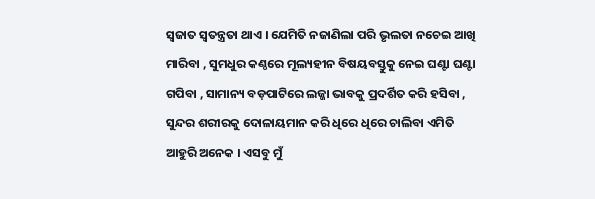ସ୍ଵଜାତ ସ୍ୱତନ୍ତ୍ରତା ଥାଏ । ଯେମିତି ନଜାଣିଲା ପରି ଭୃଲତା ନଚେଇ ଆଖି ମାରିବା , ସୁମଧୁର କଣ୍ଠରେ ମୂଲ୍ୟହୀନ ବିଷୟବସ୍ତୁକୁ ନେଇ ଘଣ୍ଟା ଘଣ୍ଟା ଗପିବା , ସାମାନ୍ୟ ବଡ଼ପାଟିରେ ଲଜ୍ଜା ଭାବକୁ ପ୍ରଦର୍ଶିତ କରି ହସିବା , ସୁନ୍ଦର ଶରୀରକୁ ଦୋଳାୟମାନ କରି ଧିରେ ଧିରେ ଚାଲିବା ଏମିତି ଆହୁରି ଅନେକ । ଏସବୁ ମୁଁ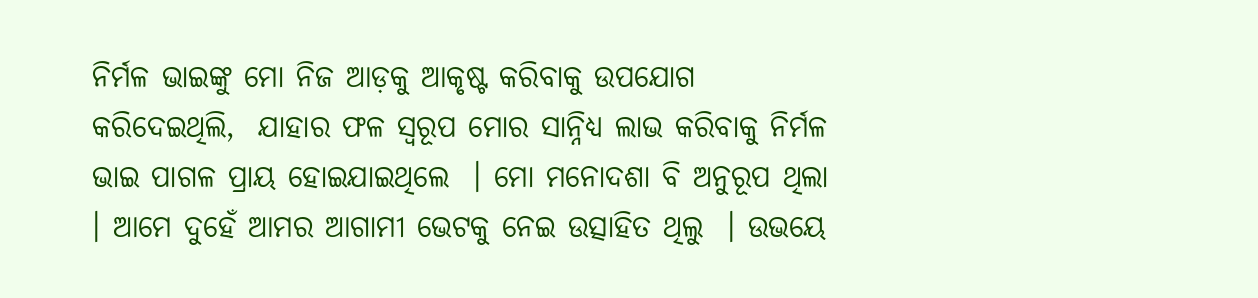ନିର୍ମଳ ଭାଇଙ୍କୁ ମୋ ନିଜ ଆଡ଼କୁ ଆକୃଷ୍ଟ କରିବାକୁ ଉପଯୋଗ କରିଦେଇଥିଲି,  ଯାହାର ଫଳ ସ୍ୱରୂପ ମୋର ସାନ୍ନିଧ୍ୟ ଲାଭ କରିବାକୁ ନିର୍ମଳ ଭାଇ ପାଗଳ ପ୍ରାୟ ହୋଇଯାଇଥିଲେ  । ମୋ ମନୋଦଶା ବି ଅନୁରୂପ ଥିଲା । ଆମେ ଦୁହେଁ ଆମର ଆଗାମୀ ଭେଟକୁ ନେଇ ଉତ୍ସାହିତ ଥିଲୁ  । ଉଭୟେ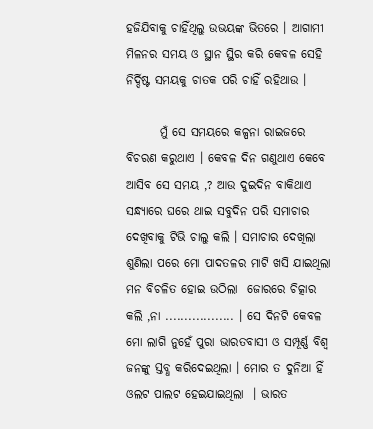ହଜିଯିବାକୁ ଚାହିଁଥିଲୁ ଉଭୟଙ୍କ ଭିତରେ । ଆଗାମୀ ମିଳନର ସମୟ ଓ ସ୍ଥାନ ସ୍ଥିର କରି କେବଳ ସେହି ନିର୍ଦ୍ଦିଷ୍ଟ ସମୟକୁ ଚାତକ ପରି ଚାହିଁ ରହିଥାଉ ।

       ମୁଁ ସେ ସମୟରେ କଳ୍ପନା ରାଇଜରେ ବିଚରଣ କରୁଥାଏ । କେବଳ ଦିନ ଗଣୁଥାଏ କେବେ ଆସିବ ସେ ସମୟ ,? ଆଉ ଦୁଇଦିନ ବାକିଥାଏ ସନ୍ଧ୍ୟାରେ ଘରେ ଥାଇ ସବୁଦିନ ପରି ସମାଚାର ଦେଖିବାକୁ ଟିଭି ଚାଲୁ କଲି । ସମାଚାର ଦେଖିଲା ଶୁଣିଲା ପରେ ମୋ ପାଦତଳର ମାଟି ଖସି ଯାଇଥିଲା ମନ ବିଚଳିତ ହୋଇ ଉଠିଲା  ଜୋରରେ ଚିତ୍କାର କଲି ,ନା .................. । ସେ ଦିନଟି କେବଳ ମୋ ଲାଗି ନୁହେଁ ପୁରା ଭାରତବାସୀ ଓ ସମ୍ପୂର୍ଣ୍ଣ ବିଶ୍ୱ ଜନଙ୍କୁ ସ୍ତବ୍ଧ କରିଦେଇଥିଲା । ମୋର ତ ଦୁନିଆ ହିଁ ଓଲଟ ପାଲଟ ହେଇଯାଇଥିଲା  । ଭାରତ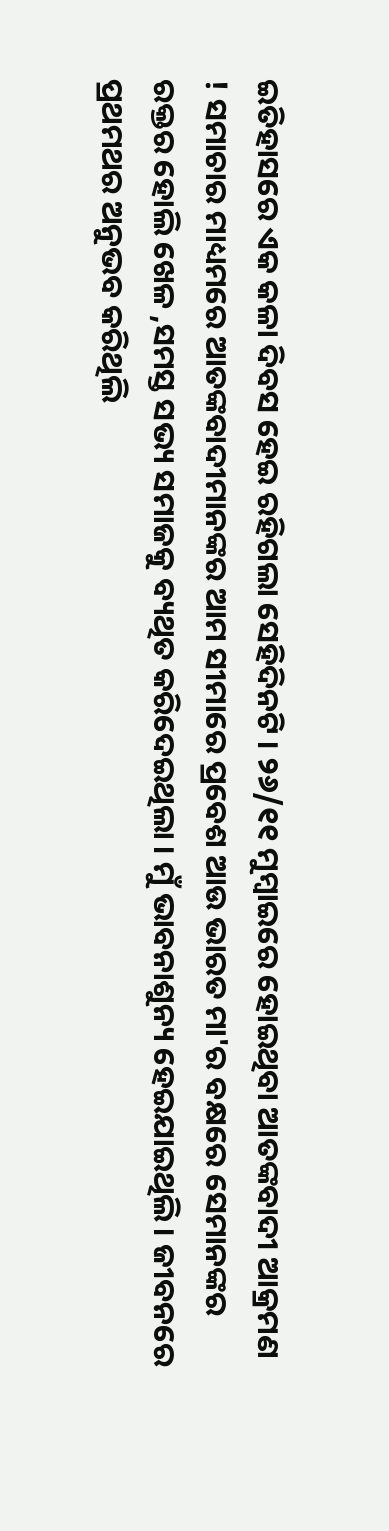ଇତିହାସରେ ଏକ କଳା ଦିବସ ହେଇ ରହିଗଲା ସେହିଦିନଟି । ୨୬/୧୧ ମୁମ୍ବାଇରେ ହୋଇଥିବା ଆତଙ୍କବାଦୀ ଆକ୍ରମଣ ! ସମାଚାର ମାଧ୍ୟମରେ ଆତଙ୍କବାଦୀମାନଙ୍କର ଆମ ସୀମାରେ ପ୍ରବେଶ ଆଉ ଭାରତ ମା'ର ବକ୍ଷରେ ସେମାନଙ୍କର ରକ୍ତର ହୋଲି ଖେଳ ,ସମସ୍ତ ସଭ୍ୟ ସମାଜକୁ ବ୍ୟଥିତ କରିଦେଇଥିଲା । ମୁଁ ଭାବନାଶୁନ୍ୟ ହେଇଯାଇଥିଲି । ଜୀବନରେ ପ୍ରଥମଥର ଅନୁଭବ କରିଥିଲି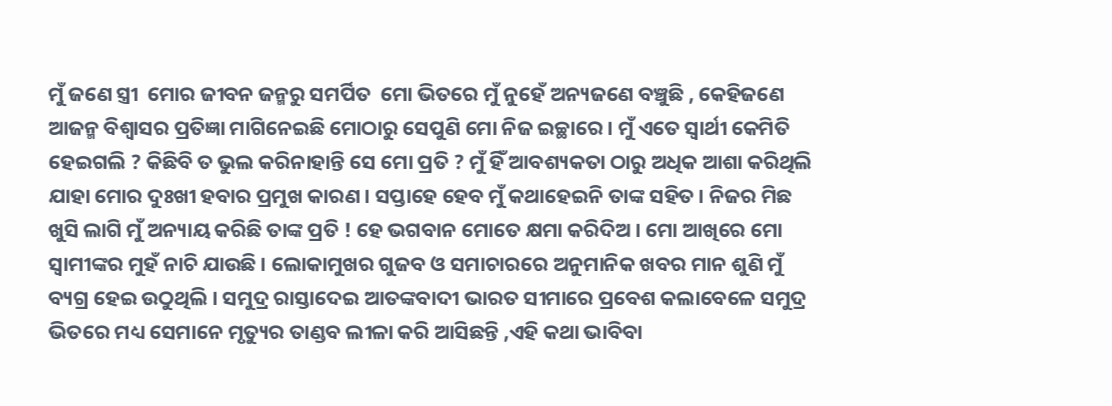ମୁଁ ଜଣେ ସ୍ତ୍ରୀ  ମୋର ଜୀବନ ଜନ୍ମରୁ ସମର୍ପିତ  ମୋ ଭିତରେ ମୁଁ ନୁହେଁ ଅନ୍ୟଜଣେ ବଞ୍ଚୁଛି , କେହିଜଣେ ଆଜନ୍ମ ବିଶ୍ୱାସର ପ୍ରତିଜ୍ଞା ମାଗିନେଇଛି ମୋଠାରୁ ସେପୁଣି ମୋ ନିଜ ଇଚ୍ଛାରେ । ମୁଁ ଏତେ ସ୍ୱାର୍ଥୀ କେମିତି ହେଇଗଲି ? କିଛିବି ତ ଭୁଲ କରିନାହାନ୍ତି ସେ ମୋ ପ୍ରତି ? ମୁଁ ହିଁ ଆବଶ୍ୟକତା ଠାରୁ ଅଧିକ ଆଶା କରିଥିଲି ଯାହା ମୋର ଦୁଃଖୀ ହବାର ପ୍ରମୁଖ କାରଣ । ସପ୍ତାହେ ହେବ ମୁଁ କଥାହେଇନି ତାଙ୍କ ସହିତ । ନିଜର ମିଛ ଖୁସି ଲାଗି ମୁଁ ଅନ୍ୟାୟ କରିଛି ତାଙ୍କ ପ୍ରତି ! ହେ ଭଗବାନ ମୋତେ କ୍ଷମା କରିଦିଅ । ମୋ ଆଖିରେ ମୋ ସ୍ୱାମୀଙ୍କର ମୁହଁ ନାଚି ଯାଉଛି । ଲୋକାମୁଖର ଗୁଜବ ଓ ସମାଚାରରେ ଅନୁମାନିକ ଖବର ମାନ ଶୁଣି ମୁଁ ବ୍ୟଗ୍ର ହେଇ ଉଠୁଥିଲି । ସମୁଦ୍ର ରାସ୍ତାଦେଇ ଆତଙ୍କବାଦୀ ଭାରତ ସୀମାରେ ପ୍ରବେଶ କଲାବେଳେ ସମୁଦ୍ର ଭିତରେ ମଧ୍ୟ ସେମାନେ ମୃତ୍ୟୁର ତାଣ୍ଡବ ଲୀଳା କରି ଆସିଛନ୍ତି ,ଏହି କଥା ଭାବିବା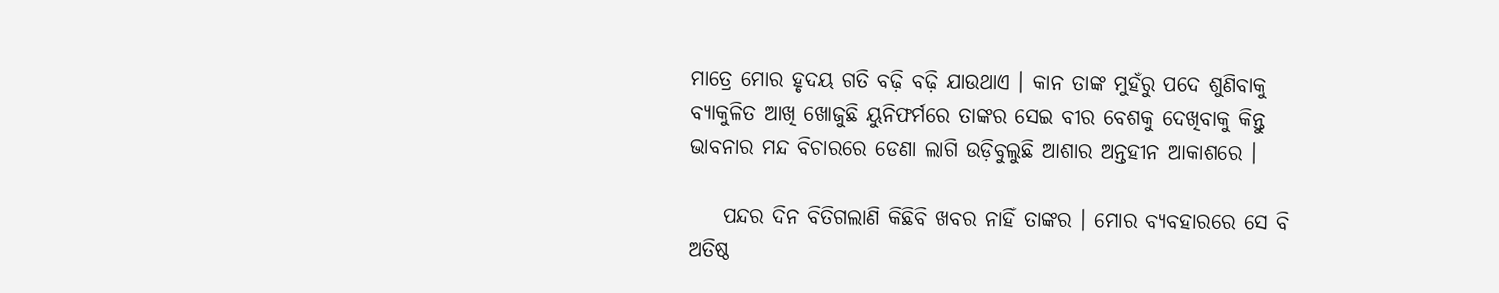ମାତ୍ରେ ମୋର ହୃଦୟ ଗତି ବଢ଼ି ବଢ଼ି ଯାଉଥାଏ । କାନ ତାଙ୍କ ମୁହଁରୁ ପଦେ ଶୁଣିବାକୁ ବ୍ୟାକୁଳିତ ଆଖି ଖୋଜୁଛି ୟୁନିଫର୍ମରେ ତାଙ୍କର ସେଇ ବୀର ବେଶକୁ ଦେଖିବାକୁ କିନ୍ତୁ ଭାବନାର ମନ୍ଦ ବିଚାରରେ ଡେଣା ଲାଗି ଉଡ଼ିବୁଲୁଛି ଆଶାର ଅନ୍ତହୀନ ଆକାଶରେ ।

    ପନ୍ଦର ଦିନ ବିତିଗଲାଣି କିଛିବି ଖବର ନାହିଁ ତାଙ୍କର । ମୋର ବ୍ୟବହାରରେ ସେ ବି ଅତିଷ୍ଠ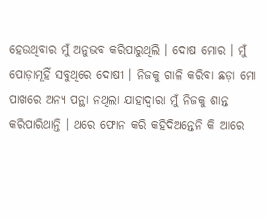ହେଉଥିବାର ମୁଁ ଅନୁଭବ କରିପାରୁଥିଲି । ଦୋଷ ମୋର । ମୁଁ ପୋଡ଼ାମୂହିଁ ସବୁଥିରେ ଦୋଷୀ । ନିଜକୁ ଗାଳି କରିବା ଛଡ଼ା ମୋ ପାଖରେ ଅନ୍ୟ ପନ୍ଥା ନଥିଲା ଯାହାଦ୍ଵାରା ମୁଁ ନିଜକୁ ଶାନ୍ତ କରିପାରିଥାନ୍ତି । ଥରେ ଫୋନ କରି କହିଦିଅନ୍ତେନି କି ଆରେ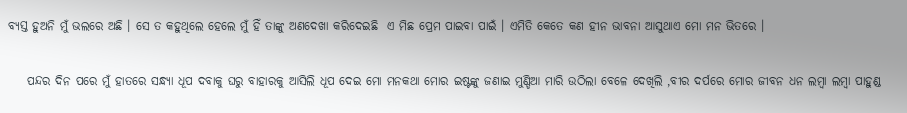ବ୍ୟସ୍ତ ହୁଅନି ମୁଁ ଭଲରେ ଅଛି । ସେ ତ କହୁଥିଲେ ହେଲେ ମୁଁ ହିଁ ତାଙ୍କୁ ଅଣଦେଖା କରିଦେଇଛି  ଏ ମିଛ ପ୍ରେମ ପାଇବା ପାଇଁ । ଏମିତି କେତେ କଣ ହୀନ ଭାବନା ଆସୁଥାଏ ମୋ ମନ ଭିତରେ ।

    ପନ୍ଦର ଦିନ ପରେ ମୁଁ ହାତରେ ସନ୍ଧ୍ୟା ଧୂପ ଦବାକୁ ଘରୁ ବାହାରକୁ ଆସିଲି ଧୂପ ଦେଇ ମୋ ମନକଥା ମୋର ଇଷ୍ଟଙ୍କୁ ଜଣାଇ ମୁଣ୍ଡିଆ ମାରି ଉଠିଲା ବେଳେ ଦେଖିଲି ,ବୀର ଦର୍ପରେ ମୋର ଜୀବନ ଧନ ଲମ୍ବା ଲମ୍ବା ପାହୁଣ୍ଡ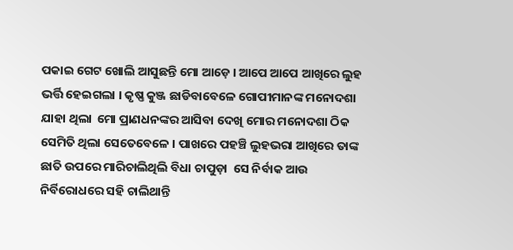ପକାଇ ଗେଟ ଖୋଲି ଆସୁଛନ୍ତି ମୋ ଆଡ଼େ । ଆପେ ଆପେ ଆଖିରେ ଲୁହ ଭର୍ତ୍ତି ହେଇଗଲା । କୃଷ୍ଣ କୁଞ୍ଜ ଛାଡିବାବେଳେ ଗୋପୀମାନଙ୍କ ମନୋଦଶା ଯାହା ଥିଲା  ମୋ ପ୍ରାଣଧନଙ୍କର ଆସିବା ଦେଖି ମୋର ମନୋଦଶା ଠିକ ସେମିତି ଥିଲା ସେତେବେଳେ । ପାଖରେ ପହଞ୍ଚି ଲୁହଭରା ଆଖିରେ ତାଙ୍କ ଛାତି ଉପରେ ମାରିଚାଲିଥିଲି ବିଧା ଚାପୁଡ଼ା  ସେ ନିର୍ବାକ ଆଉ ନିର୍ବିରୋଧରେ ସହି ଚାଲିଥାନ୍ତି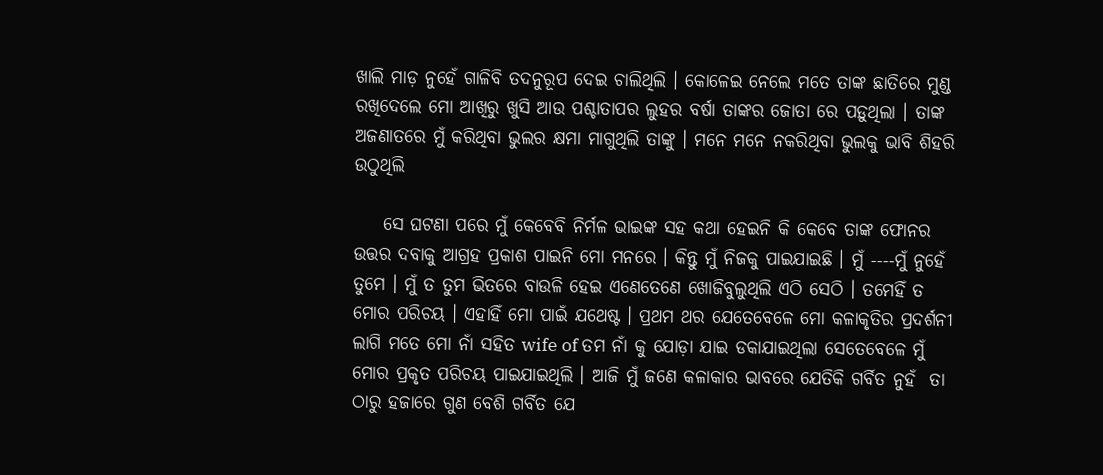ଖାଲି ମାଡ଼ ନୁହେଁ ଗାଳିବି ତଦନୁରୂପ ଦେଇ ଚାଲିଥିଲି । କୋଳେଇ ନେଲେ ମତେ ତାଙ୍କ ଛାତିରେ ମୁଣ୍ଡ ରଖିଦେଲେ ମୋ ଆଖିରୁ ଖୁସି ଆଉ ପଶ୍ଚାତାପର ଲୁହର ବର୍ଷା ତାଙ୍କର ଜୋତା ରେ ପଡ଼ୁଥିଲା । ତାଙ୍କ ଅଜଣାତରେ ମୁଁ କରିଥିବା ଭୁଲର କ୍ଷମା ମାଗୁଥିଲି ତାଙ୍କୁ । ମନେ ମନେ ନକରିଥିବା ଭୁଲକୁ ଭାବି ଶିହରି ଉଠୁଥିଲି

    ସେ ଘଟଣା ପରେ ମୁଁ କେବେବି ନିର୍ମଳ ଭାଇଙ୍କ ସହ କଥା ହେଇନି କି କେବେ ତାଙ୍କ ଫୋନର ଉତ୍ତର ଦବାକୁ ଆଗ୍ରହ ପ୍ରକାଶ ପାଇନି ମୋ ମନରେ । କିନ୍ତୁ ମୁଁ ନିଜକୁ ପାଇଯାଇଛି । ମୁଁ ----ମୁଁ ନୁହେଁ ତୁମେ । ମୁଁ ତ ତୁମ ଭିତରେ ବାଉଳି ହେଇ ଏଣେତେଣେ ଖୋଜିବୁଲୁଥିଲି ଏଠି ସେଠି । ତମେହିଁ ତ ମୋର ପରିଚୟ । ଏହାହିଁ ମୋ ପାଇଁ ଯଥେଷ୍ଟ । ପ୍ରଥମ ଥର ଯେତେବେଳେ ମୋ କଳାକୃତିର ପ୍ରଦର୍ଶନୀ ଲାଗି ମତେ ମୋ ନାଁ ସହିତ wife of ତମ ନାଁ କୁ ଯୋଡ଼ା ଯାଇ ଡକାଯାଇଥିଲା ସେତେବେଳେ ମୁଁ ମୋର ପ୍ରକୃତ ପରିଚୟ ପାଇଯାଇଥିଲି । ଆଜି ମୁଁ ଜଣେ କଳାକାର ଭାବରେ ଯେତିକି ଗର୍ବିତ ନୁହଁ  ତା ଠାରୁ ହଜାରେ ଗୁଣ ବେଶି ଗର୍ବିତ ଯେ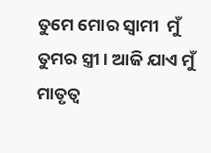ତୁମେ ମୋର ସ୍ୱାମୀ  ମୁଁ ତୁମର ସ୍ତ୍ରୀ । ଆଜି ଯାଏ ମୁଁ ମାତୃତ୍ୱ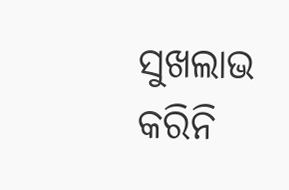ସୁଖଲାଭ କରିନି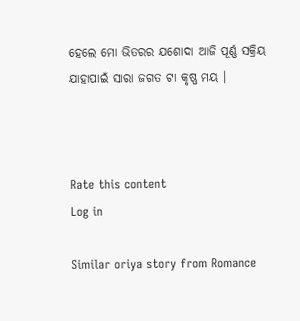ହେଲେ ମୋ ଭିତରର ଯଶୋଦା ଆଜି ପୂର୍ଣ୍ଣ ସକ୍ରିୟ ଯାହାପାଇଁ ସାରା ଜଗତ ଟା କୃଷ୍ଣ ମୟ ।



Rate this content
Log in

Similar oriya story from Romance